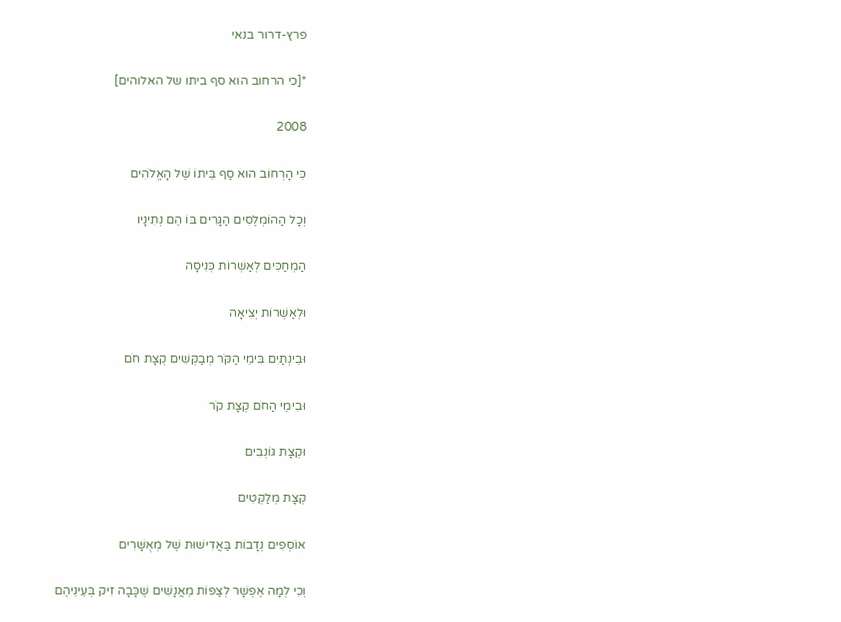פרץ-דרור בנאי

*[כי הרחוב הוא סף ביתו של האלוהים]

2008

כִּי הָרְחוֹב הוּא סַף בֵּיתוֹ שֶׁל הָאֱלֹהִים

וְכָל הַהוֹמְלֶסִים הַגָּרִים בּוֹ הֵם נְתִינָיו

הַמְחַכִּים לְאַשְׁרוֹת כְּנִיסָה

וּלְאַשְׁרוֹת יְצִיאָה

וּבֵינְתַיִם בִּימֵי הַקֹּר מְבַקְּשִׁים קְצָת חֹם

וּבִימֵי הַחֹם קְצָת קֹר

וּקְצָת גּוֹנְבִים

קְצָת מְלַקְּטִים

אוֹסְפִים נְדָבוֹת בַּאֲדִישׁוּת שֶׁל מְאֻשָּׁרִים

וְכִי לְמָה אֶפְשָׁר לְצַפּוֹת מֵאֲנָשִׁים שֶׁכָּבָה זִיק בְּעֵינֵיהֶם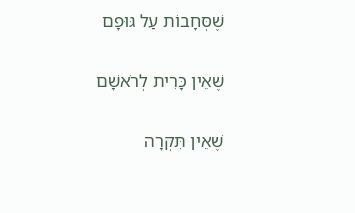שֶׁסְּחָבוֹת עַל גּוּפָם

שֶׁאֵין כָּרִית לְרֹאשָׁם

שֶׁאֵין תִּקְרָה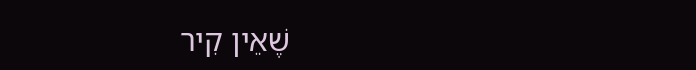שֶׁאֵין קִיר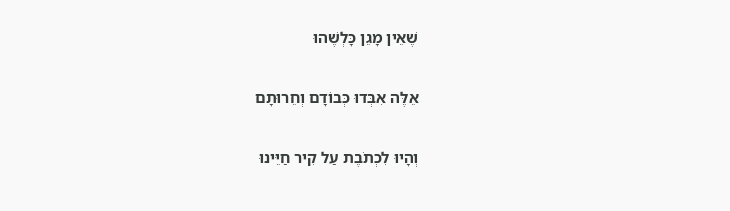שֶׁאֵין מָגֵן כָּלְשֶׁהוּ

אֵלֶּה אִבְּדוּ כְּבוֹדָם וְחֵרוּתָם

וְהָיוּ לִכְתֹבֶת עַל קִיר חַיֵּינוּ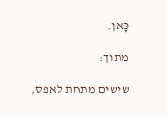כָּאן.

מתוך:

שישים מתחת לאפס,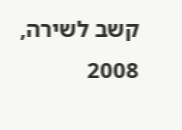קשב לשירה, 2008